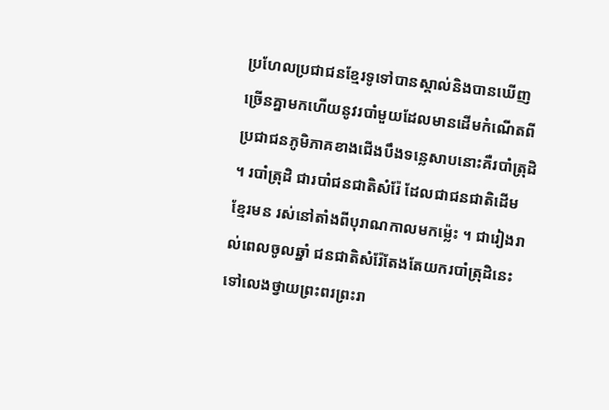ប្រហែលប្រជាជនខ្មែរទូទៅបានស្គាល់និងបានឃើញច្រើនគ្នាមកហើយនូវរបាំមួយដែលមានដើមកំណើតពីប្រជាជនភូមិភាគខាងជើងបឹងទន្លេសាបនោះគឺរបាំត្រុដិ ។ របាំត្រុដិ ជារបាំជនជាតិសំរ៉ែ ដែលជាជនជាតិដើមខ្មែរមន រស់នៅតាំងពីបុរាណកាលមកម៉្លេះ ។ ជារៀងរាល់ពេលចូលឆ្នាំ ជនជាតិសំរ៉ែតែងតែយករបាំត្រុដិនេះទៅលេងថ្វាយព្រះពរព្រះរា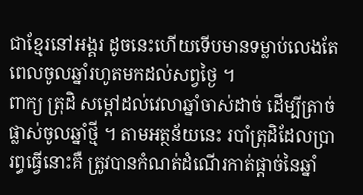ជាខ្មែរនៅអង្គរ ដូចនេះហើយទើបមានទម្លាប់លេងតែពេលចូលឆ្នាំរហូតមកដល់សព្វថ្ងៃ ។
ពាក្យ ត្រុដិ សម្ដៅដល់វេលាឆ្នាំចាស់ដាច់ ដើម្បីត្រាច់ផ្លាស់ចូលឆ្នាំថ្មី ។ តាមអត្ថន័យនេះ របាំត្រុដិដែលប្រារព្ធធ្វើនោះគឺ ត្រូវបានកំណត់ដំណើរកាត់ផ្តាច់នៃឆ្នាំ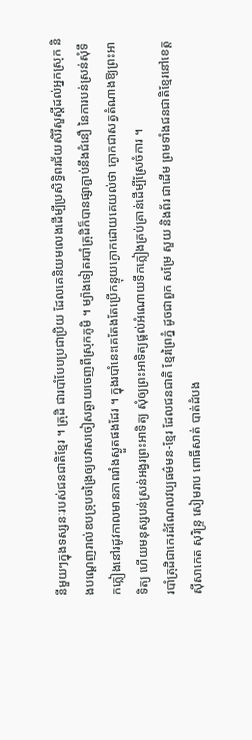នីមួយៗក្នុងទស្សនៈរបស់ជនជាតិខ្មែរ ។ ត្រុដិ ជារបាំបែបប្រជាប្រិយ ដែលគេនិយមលេងដើម្បីប្រសិទ្ធិពរជ័យសិរីសួស្តីដល់អ្នកស្រុក និងបណ្ដេញរាល់ឧបទ្រុបចង្រៃឲ្យបវាសចៀសឆ្ងាយចេញពីស្រុកភូមិ ។ ម្យ៉ាងទៀតរបាំត្រុដិក៏បានផ្សាភ្ជាប់នឹងជំនឿ នៃការបន់ស្រន់សុំទឹកភ្លៀងនៅរដូវកាលមានភាពរាំងស្ងួតផងដែរ ។ ក្នុងរបាំនេះគេតែងតែប្រើកន្ទុយក្ងោកដោយគេយល់ថា ក្ងោកជាសត្វតំណាងឱ្យព្រះអាទិត្យ ហើយមនុស្សបន់ស្រន់អង្វរព្រះអាទិត្យ សុំឲ្យព្រះអាទិត្យផ្តល់អំណោយទឹកភ្លៀងគ្រប់គ្រាន់ដើម្បីស្រែចំការ ។
របាំត្រុដិជាកេរដំណែលវប្បធម៌មន-ខ្មែរ ដែលជនជាតិ ខ្មែរព្រៃភ្នំ ដូចជាពួក សម្រែ សួយ និងព័រ ជាដើម ព្រមទាំងជនជាតិខ្មែរនៅខេត្តស៊ីសាកេត សុរិន្ទ្រ សៀមរាប ពោធិ៍សាត់ បាត់ដំបង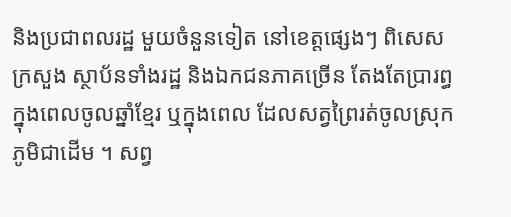និងប្រជាពលរដ្ឋ មួយចំនួនទៀត នៅខេត្តផ្សេងៗ ពិសេសក្រសួង ស្ថាប័នទាំងរដ្ឋ និងឯកជនភាគច្រើន តែងតែប្រារព្ធក្នុងពេលចូលឆ្នាំខ្មែរ ឬក្នុងពេល ដែលសត្វព្រៃរត់ចូលស្រុកភូមិជាដើម ។ សព្វ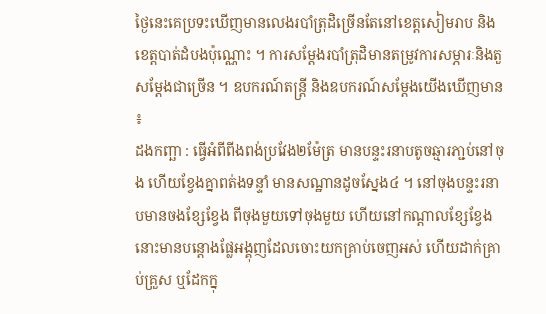ថ្ងៃនេះគេប្រទះឃើញមានលេងរបាំត្រុដិច្រើនតែនៅខេត្តសៀមរាប និងខេត្តបាត់ដំបងប៉ុណ្ណោះ ។ ការសម្ដែងរបាំត្រុដិមានតម្រូវការសម្ភារៈនិងតួសម្ដែងជាច្រើន ។ ឧបករណ៍តន្រ្តី និងឧបករណ៍សម្ដែងយើងឃើញមាន ៖
ដងកញ្ឆា : ធ្វើអំពីពីងពង់ប្រវែង២ម៉ែត្រ មានបន្ទះរនាបតូចឆ្មារភា្ជប់នៅចុង ហើយខ្វែងគ្នាពត់ងទន្ទាំ មានសណ្ឋានដូចស្នែង៤ ។ នៅចុងបន្ទះរនាបមានចងខ្សែខ្វែង ពីចុងមួយទៅចុងមួយ ហើយនៅកណ្តាលខ្សែខ្វែងនោះមានបន្តោងផ្លែអង្គុញដែលចោះយកគ្រាប់ចេញអស់ ហើយដាក់គ្រាប់គ្រួស ឬដែកក្នុ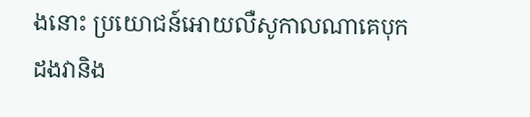ងនោះ ប្រយោជន៍អោយលឺសូកាលណាគេបុកដងវានិង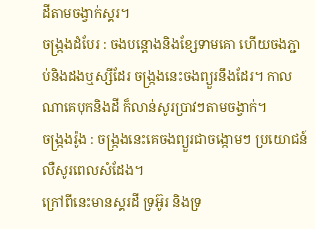ដីតាមចង្វាក់ស្គរ។
ចង្ក្រងដំបែរ : ចងបន្តោងនិងខ្សែទាមគោ ហើយចងភ្ជាប់និងដងឬស្សីដែរ ចង្រ្កងនេះចងព្យួរនឹងដែរ។ កាលណាគេបុកនិងដី ក៏លាន់សូរប្រាវៗតាមចង្វាក់។
ចង្ក្រងរ៉ូង : ចង្រ្កងនេះគេចងព្យួរជាចង្កោមៗ ប្រយោជន៍លឺសូរពេលសំដែង។
ក្រៅពីនេះមានស្គរដី ទ្រអ៊ូរ និងទ្រ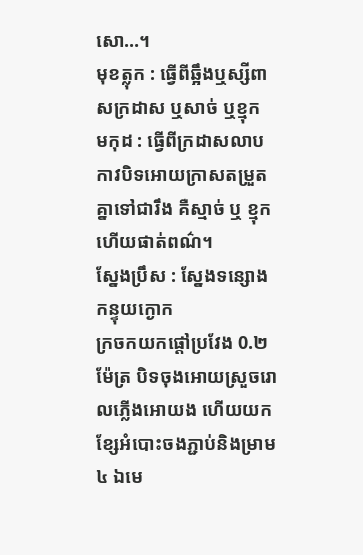សោ…។
មុខត្លុក : ធ្វើពីឆ្អឹងឬស្សីពាសក្រដាស ឬសាច់ ឬខ្មុក
មកុដ : ធ្វើពីក្រដាសលាបកាវបិទអោយក្រាសតម្រួតគ្នាទៅជារឹង គឺស្មាច់ ឬ ខ្មុក ហើយផាត់ពណ៌។
ស្នែងប្រឹស : ស្នែងទន្សោង កន្ទុយក្ងោក
ក្រចកយកផ្តៅប្រវែង 0.២ម៉ែត្រ បិទចុងអោយស្រួចរោលភ្លើងអោយង ហើយយកខ្សែអំបោះចងភ្ជាប់និងម្រាម៤ ឯមេ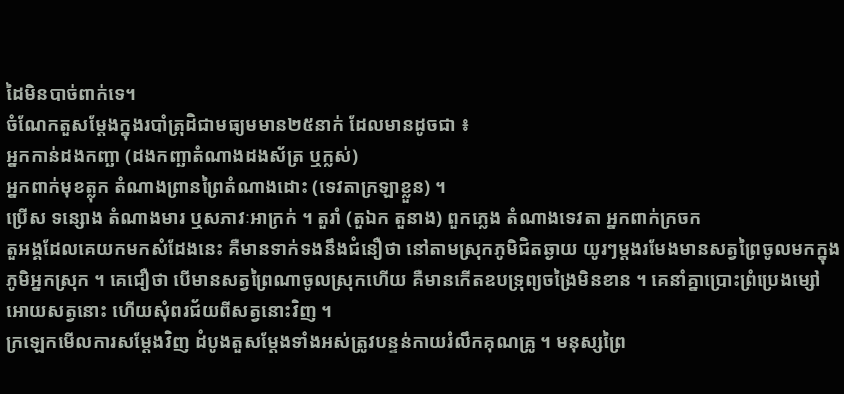ដៃមិនបាច់ពាក់ទេ។
ចំណែកតួសម្ដែងក្នុងរបាំត្រុដិជាមធ្យមមាន២៥នាក់ ដែលមានដូចជា ៖
អ្នកកាន់ដងកញ្ឆា (ដងកញ្ឆាតំណាងដងស័ត្រ ឬក្លស់)
អ្នកពាក់មុខត្លុក តំណាងព្រានព្រៃតំណាងដោះ (ទេវតាក្រឡាខ្លួន) ។
ប្រើស ទន្សោង តំណាងមារ ឬសភាវៈអាក្រក់ ។ តួរាំ (តួឯក តួនាង) ពួកភ្លេង តំណាងទេវតា អ្នកពាក់ក្រចក
តួអង្គដែលគេយកមកសំដែងនេះ គឺមានទាក់ទងនឹងជំនឿថា នៅតាមស្រុកភូមិជិតឆ្ងាយ យូរៗម្តងរមែងមានសត្វព្រៃចូលមកក្នុងភូមិអ្នកស្រុក ។ គេជឿថា បើមានសត្វព្រៃណាចូលស្រុកហើយ គឺមានកើតឧបទ្រុព្យចង្រៃមិនខាន ។ គេនាំគ្នាប្រោះព្រំប្រេងម្សៅអោយសត្វនោះ ហើយសុំពរជ័យពីសត្វនោះវិញ ។
ក្រឡេកមើលការសម្ដែងវិញ ដំបូងតួសម្ដែងទាំងអស់ត្រូវបន្ទន់កាយរំលឹកគុណគ្រូ ។ មនុស្សព្រៃ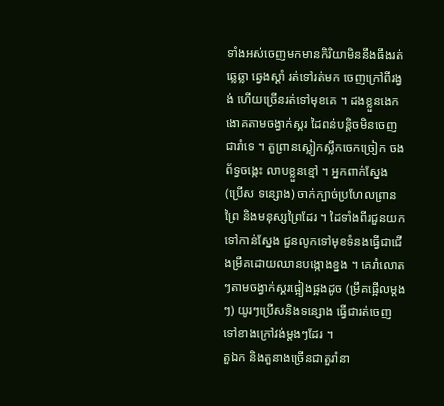ទាំងអស់ចេញមកមានកិរិយាមិននឹងធឹងរត់ឆ្លេឆ្លា ឆ្វេងស្តាំ រត់ទៅរត់មក ចេញក្រៅពីរង្វង់ ហើយច្រើនរត់ទៅមុខគេ ។ ដងខ្លួនងេកងោគតាមចង្វាក់ស្គរ ដៃពន់បន្តិចមិនចេញជារាំទេ ។ តួព្រានស្លៀកស្លឹកចេកច្រៀក ចងព័ទ្វចង្កេះ លាបខ្លួនខ្មៅ ។ អ្នកពាក់ស្នែង (ប្រើស ទន្សោង) ចាក់ក្បាច់ប្រហែលព្រានព្រៃ និងមនុស្សព្រៃដែរ ។ ដៃទាំងពីរជួនយកទៅកាន់ស្នែង ជួនលូកទៅមុខទំនងធ្វើជាជើងម្រឹគដោយឈានបង្កោងខ្នង ។ គេរាំលោតៗតាមចង្វាក់ស្គរផ្អៀងផ្អងដូច (ម្រឹគផ្អើលម្តងៗ) យូរៗប្រើសនិងទន្សោង ធ្វើជារត់ចេញទៅខាងក្រៅវង់ម្តងៗដែរ ។
តួឯក និងតួនាងច្រើនជាតួរាំនា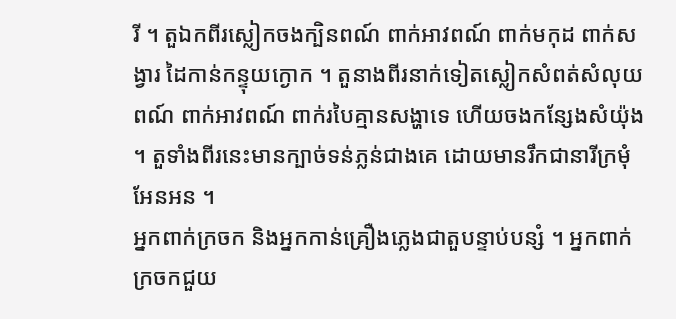រី ។ តួឯកពីរស្លៀកចងក្បិនពណ៍ ពាក់អាវពណ៍ ពាក់មកុដ ពាក់សង្វារ ដៃកាន់កន្ទុយក្ងោក ។ តួនាងពីរនាក់ទៀតស្លៀកសំពត់សំលុយពណ៍ ពាក់អាវពណ៍ ពាក់របៃគ្មានសង្ហាទេ ហើយចងកន្សែងសំយ៉ុង ។ តួទាំងពីរនេះមានក្បាច់ទន់ភ្លន់ជាងគេ ដោយមានរឹកជានារីក្រមុំអែនអន ។
អ្នកពាក់ក្រចក និងអ្នកកាន់គ្រឿងភ្លេងជាតួបន្ទាប់បន្សំ ។ អ្នកពាក់ក្រចកជួយ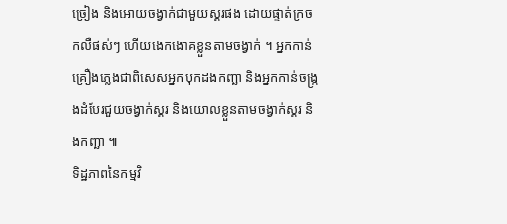ច្រៀង និងអោយចង្វាក់ជាមួយស្គរផង ដោយផ្ទាត់ក្រចកលឺផស់ៗ ហើយងេកងោគខ្លួនតាមចង្វាក់ ។ អ្នកកាន់គ្រឿងភ្លេងជាពិសេសអ្នកបុកដងកញ្ឆា និងអ្នកកាន់ចង្ក្រងដំបែរជួយចង្វាក់ស្គរ និងយោលខ្លួនតាមចង្វាក់ស្គរ និងកញ្ឆា ៕
ទិដ្ឋភាពនៃកម្មវិ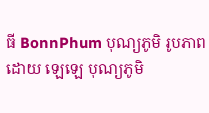ធី BonnPhum បុណ្យភូមិ រូបភាពដោយ ឡេឡេ បុណ្យភូមិ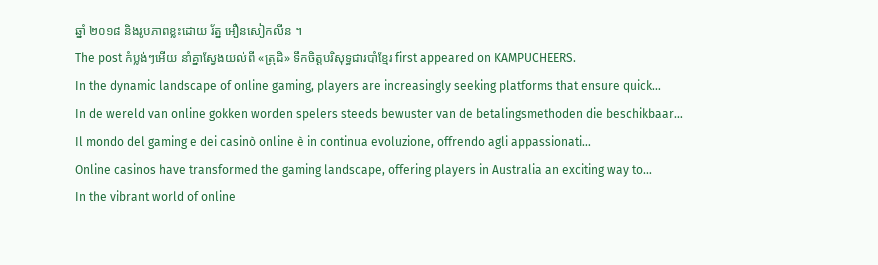ឆ្នាំ ២០១៨ និងរូបភាពខ្លះដោយ រ័ត្ន អឿនសៀកលីន ។
The post កំប្លង់ៗអើយ នាំគ្នាស្វែងយល់ពី «ត្រុដិ» ទឹកចិត្តបរិសុទ្ធជារបាំខ្មែរ first appeared on KAMPUCHEERS.
In the dynamic landscape of online gaming, players are increasingly seeking platforms that ensure quick…
In de wereld van online gokken worden spelers steeds bewuster van de betalingsmethoden die beschikbaar…
Il mondo del gaming e dei casinò online è in continua evoluzione, offrendo agli appassionati…
Online casinos have transformed the gaming landscape, offering players in Australia an exciting way to…
In the vibrant world of online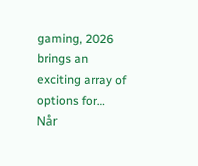gaming, 2026 brings an exciting array of options for…
Når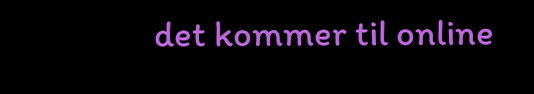det kommer til online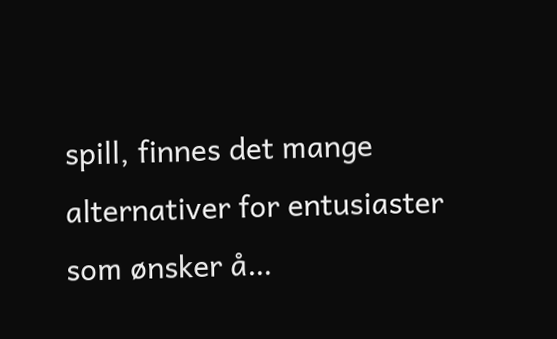spill, finnes det mange alternativer for entusiaster som ønsker å…